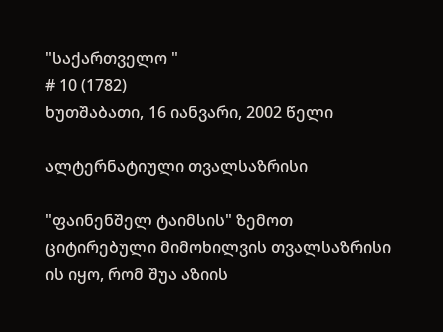"საქართველო "
# 10 (1782)
ხუთშაბათი, 16 იანვარი, 2002 წელი

ალტერნატიული თვალსაზრისი

"ფაინენშელ ტაიმსის" ზემოთ ციტირებული მიმოხილვის თვალსაზრისი ის იყო, რომ შუა აზიის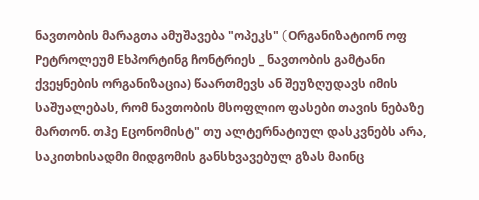ნავთობის მარაგთა ამუშავება "ოპეკს" (Oრგანიზატიონ ოფ Pეტროლეუმ Eხპორტინგ ჩონტრიეს _ ნავთობის გამტანი ქვეყნების ორგანიზაცია) წაართმევს ან შეუზღუდავს იმის საშუალებას, რომ ნავთობის მსოფლიო ფასები თავის ნებაზე მართონ. თჰე Eცონომისტ" თუ ალტერნატიულ დასკვნებს არა, საკითხისადმი მიდგომის განსხვავებულ გზას მაინც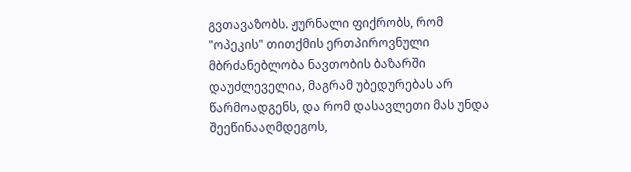გვთავაზობს. ჟურნალი ფიქრობს, რომ "ოპეკის" თითქმის ერთპიროვნული მბრძანებლობა ნავთობის ბაზარში დაუძლეველია, მაგრამ უბედურებას არ წარმოადგენს, და რომ დასავლეთი მას უნდა შეეწინააღმდეგოს,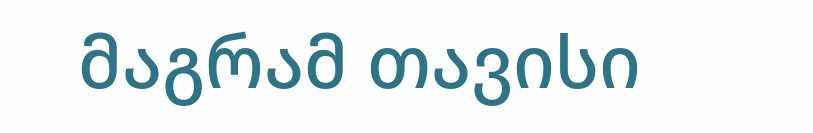მაგრამ თავისი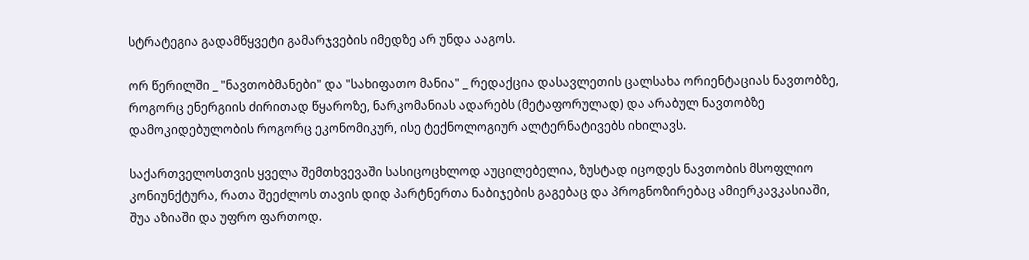სტრატეგია გადამწყვეტი გამარჯვების იმედზე არ უნდა ააგოს.

ორ წერილში _ "ნავთობმანები" და "სახიფათო მანია" _ რედაქცია დასავლეთის ცალსახა ორიენტაციას ნავთობზე, როგორც ენერგიის ძირითად წყაროზე, ნარკომანიას ადარებს (მეტაფორულად) და არაბულ ნავთობზე დამოკიდებულობის როგორც ეკონომიკურ, ისე ტექნოლოგიურ ალტერნატივებს იხილავს.

საქართველოსთვის ყველა შემთხვევაში სასიცოცხლოდ აუცილებელია, ზუსტად იცოდეს ნავთობის მსოფლიო კონიუნქტურა, რათა შეეძლოს თავის დიდ პარტნერთა ნაბიჯების გაგებაც და პროგნოზირებაც ამიერკავკასიაში, შუა აზიაში და უფრო ფართოდ.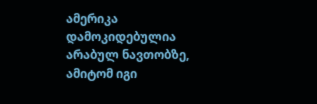ამერიკა დამოკიდებულია არაბულ ნავთობზე, ამიტომ იგი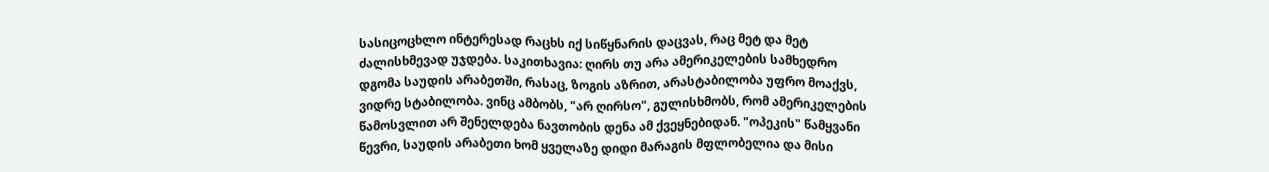სასიცოცხლო ინტერესად რაცხს იქ სიწყნარის დაცვას, რაც მეტ და მეტ ძალისხმევად უჯდება. საკითხავია: ღირს თუ არა ამერიკელების სამხედრო დგომა საუდის არაბეთში, რასაც, ზოგის აზრით, არასტაბილობა უფრო მოაქვს, ვიდრე სტაბილობა. ვინც ამბობს, "არ ღირსო", გულისხმობს, რომ ამერიკელების წამოსვლით არ შენელდება ნავთობის დენა ამ ქვეყნებიდან. "ოპეკის" წამყვანი წევრი, საუდის არაბეთი ხომ ყველაზე დიდი მარაგის მფლობელია და მისი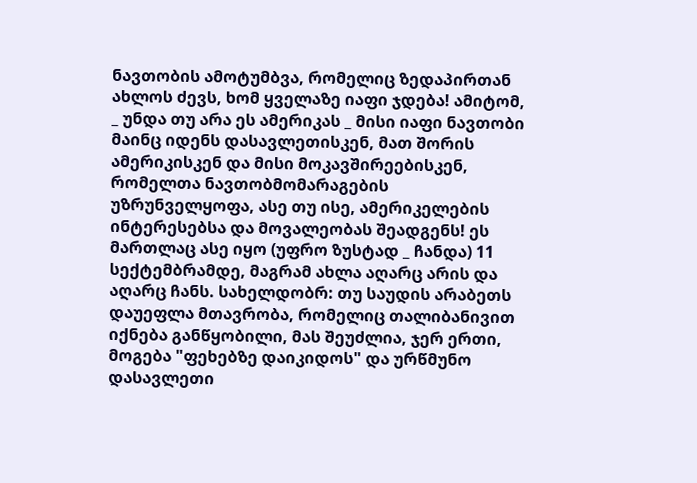ნავთობის ამოტუმბვა, რომელიც ზედაპირთან ახლოს ძევს, ხომ ყველაზე იაფი ჯდება! ამიტომ, _ უნდა თუ არა ეს ამერიკას _ მისი იაფი ნავთობი მაინც იდენს დასავლეთისკენ, მათ შორის ამერიკისკენ და მისი მოკავშირეებისკენ, რომელთა ნავთობმომარაგების უზრუნველყოფა, ასე თუ ისე, ამერიკელების ინტერესებსა და მოვალეობას შეადგენს! ეს მართლაც ასე იყო (უფრო ზუსტად _ ჩანდა) 11 სექტემბრამდე, მაგრამ ახლა აღარც არის და აღარც ჩანს. სახელდობრ: თუ საუდის არაბეთს დაუეფლა მთავრობა, რომელიც თალიბანივით იქნება განწყობილი, მას შეუძლია, ჯერ ერთი, მოგება "ფეხებზე დაიკიდოს" და ურწმუნო დასავლეთი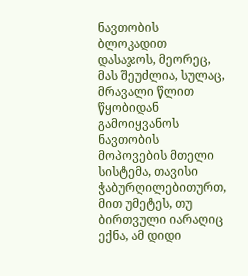ნავთობის ბლოკადით დასაჯოს, მეორეც, მას შეუძლია, სულაც, მრავალი წლით წყობიდან გამოიყვანოს ნავთობის მოპოვების მთელი სისტემა, თავისი ჭაბურღილებითურთ, მით უმეტეს, თუ ბირთვული იარაღიც ექნა, ამ დიდი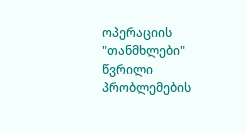ოპერაციის "თანმხლები" წვრილი პრობლემების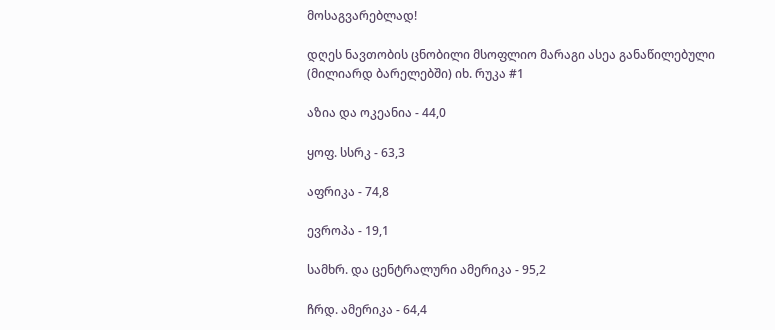მოსაგვარებლად!

დღეს ნავთობის ცნობილი მსოფლიო მარაგი ასეა განაწილებული (მილიარდ ბარელებში) იხ. რუკა #1

აზია და ოკეანია - 44,0

ყოფ. სსრკ - 63,3

აფრიკა - 74,8

ევროპა - 19,1

სამხრ. და ცენტრალური ამერიკა - 95,2

ჩრდ. ამერიკა - 64,4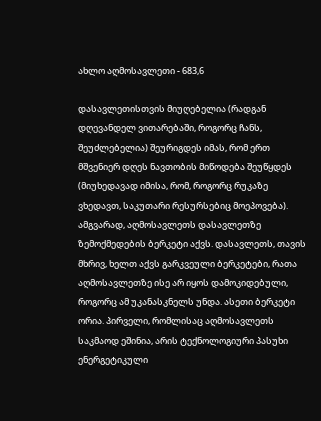ახლო აღმოსავლეთი - 683,6

დასავლეთისთვის მიუღებელია (რადგან დღევანდელ ვითარებაში, როგორც ჩანს, შეუძლებელია) შეურიგდეს იმას, რომ ერთ მშვენიერ დღეს ნავთობის მიწოდება შეუწყდეს (მიუხედავად იმისა, რომ, როგორც რუკაზე ვხედავთ, საკუთარი რესურსებიც მოეპოვება). ამგვარად, აღმოსავლეთს დასავლეთზე ზემოქმედების ბერკეტი აქვს. დასავლეთს, თავის მხრივ, ხელთ აქვს გარკვეული ბერკეტები, რათა აღმოსავლეთზე ისე არ იყოს დამოკიდებული, როგორც ამ უკანასკნელს უნდა. ასეთი ბერკეტი ორია. პირველი, რომლისაც აღმოსავლეთს საკმაოდ ეშინია, არის ტექნოლოგიური პასუხი ენერგეტიკული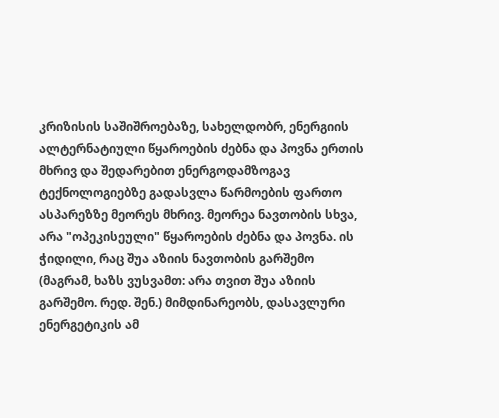კრიზისის საშიშროებაზე, სახელდობრ, ენერგიის ალტერნატიული წყაროების ძებნა და პოვნა ერთის მხრივ და შედარებით ენერგოდამზოგავ ტექნოლოგიებზე გადასვლა წარმოების ფართო ასპარეზზე მეორეს მხრივ. მეორეა ნავთობის სხვა, არა "ოპეკისეული" წყაროების ძებნა და პოვნა. ის ჭიდილი, რაც შუა აზიის ნავთობის გარშემო (მაგრამ, ხაზს ვუსვამთ: არა თვით შუა აზიის გარშემო. რედ. შენ.) მიმდინარეობს, დასავლური ენერგეტიკის ამ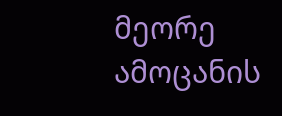მეორე ამოცანის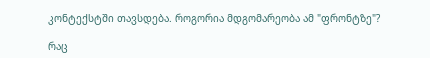კონტექსტში თავსდება. როგორია მდგომარეობა ამ "ფრონტზე"?

რაც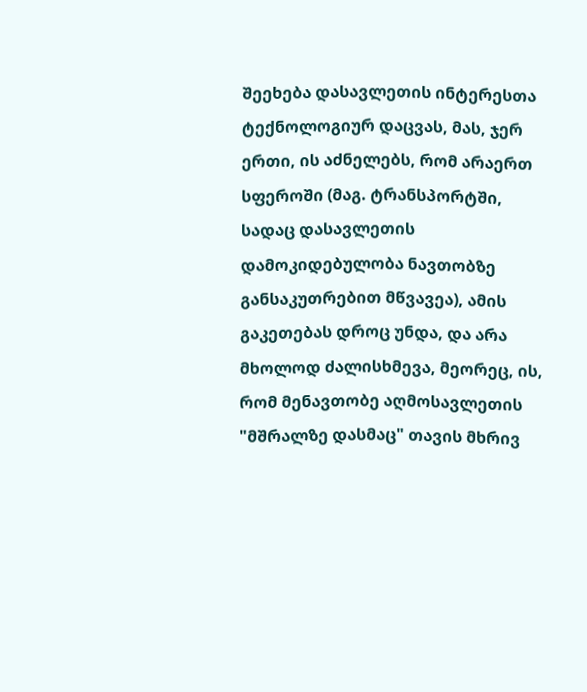შეეხება დასავლეთის ინტერესთა ტექნოლოგიურ დაცვას, მას, ჯერ ერთი, ის აძნელებს, რომ არაერთ სფეროში (მაგ. ტრანსპორტში, სადაც დასავლეთის დამოკიდებულობა ნავთობზე განსაკუთრებით მწვავეა), ამის გაკეთებას დროც უნდა, და არა მხოლოდ ძალისხმევა, მეორეც, ის, რომ მენავთობე აღმოსავლეთის "მშრალზე დასმაც" თავის მხრივ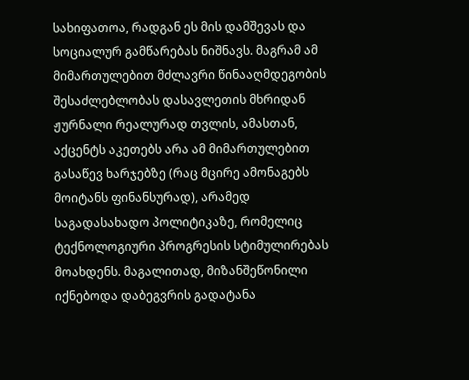სახიფათოა, რადგან ეს მის დამშევას და სოციალურ გამწარებას ნიშნავს. მაგრამ ამ მიმართულებით მძლავრი წინააღმდეგობის შესაძლებლობას დასავლეთის მხრიდან ჟურნალი რეალურად თვლის, ამასთან, აქცენტს აკეთებს არა ამ მიმართულებით გასაწევ ხარჯებზე (რაც მცირე ამონაგებს მოიტანს ფინანსურად), არამედ საგადასახადო პოლიტიკაზე, რომელიც ტექნოლოგიური პროგრესის სტიმულირებას მოახდენს. მაგალითად, მიზანშეწონილი იქნებოდა დაბეგვრის გადატანა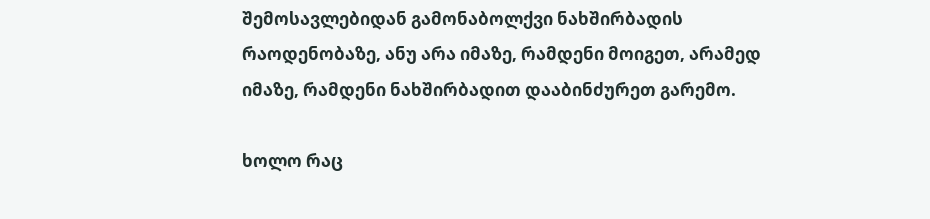შემოსავლებიდან გამონაბოლქვი ნახშირბადის რაოდენობაზე, ანუ არა იმაზე, რამდენი მოიგეთ, არამედ იმაზე, რამდენი ნახშირბადით დააბინძურეთ გარემო.

ხოლო რაც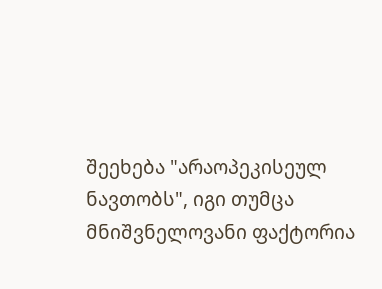შეეხება "არაოპეკისეულ ნავთობს", იგი თუმცა მნიშვნელოვანი ფაქტორია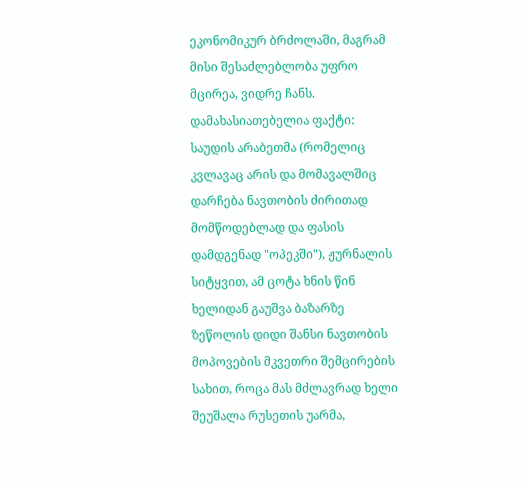ეკონომიკურ ბრძოლაში, მაგრამ მისი შესაძლებლობა უფრო მცირეა, ვიდრე ჩანს. დამახასიათებელია ფაქტი: საუდის არაბეთმა (რომელიც კვლავაც არის და მომავალშიც დარჩება ნავთობის ძირითად მომწოდებლად და ფასის დამდგენად "ოპეკში"), ჟურნალის სიტყვით, ამ ცოტა ხნის წინ ხელიდან გაუშვა ბაზარზე ზეწოლის დიდი შანსი ნავთობის მოპოვების მკვეთრი შემცირების სახით, როცა მას მძლავრად ხელი შეუშალა რუსეთის უარმა,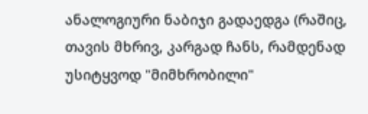ანალოგიური ნაბიჯი გადაედგა (რაშიც, თავის მხრივ, კარგად ჩანს, რამდენად უსიტყვოდ "მიმხრობილი"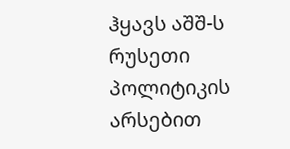ჰყავს აშშ-ს რუსეთი პოლიტიკის არსებით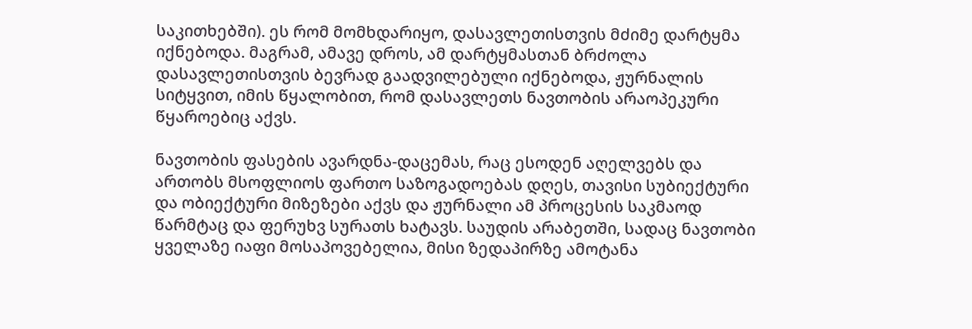საკითხებში). ეს რომ მომხდარიყო, დასავლეთისთვის მძიმე დარტყმა იქნებოდა. მაგრამ, ამავე დროს, ამ დარტყმასთან ბრძოლა დასავლეთისთვის ბევრად გაადვილებული იქნებოდა, ჟურნალის სიტყვით, იმის წყალობით, რომ დასავლეთს ნავთობის არაოპეკური წყაროებიც აქვს.

ნავთობის ფასების ავარდნა-დაცემას, რაც ესოდენ აღელვებს და ართობს მსოფლიოს ფართო საზოგადოებას დღეს, თავისი სუბიექტური და ობიექტური მიზეზები აქვს და ჟურნალი ამ პროცესის საკმაოდ წარმტაც და ფერუხვ სურათს ხატავს. საუდის არაბეთში, სადაც ნავთობი ყველაზე იაფი მოსაპოვებელია, მისი ზედაპირზე ამოტანა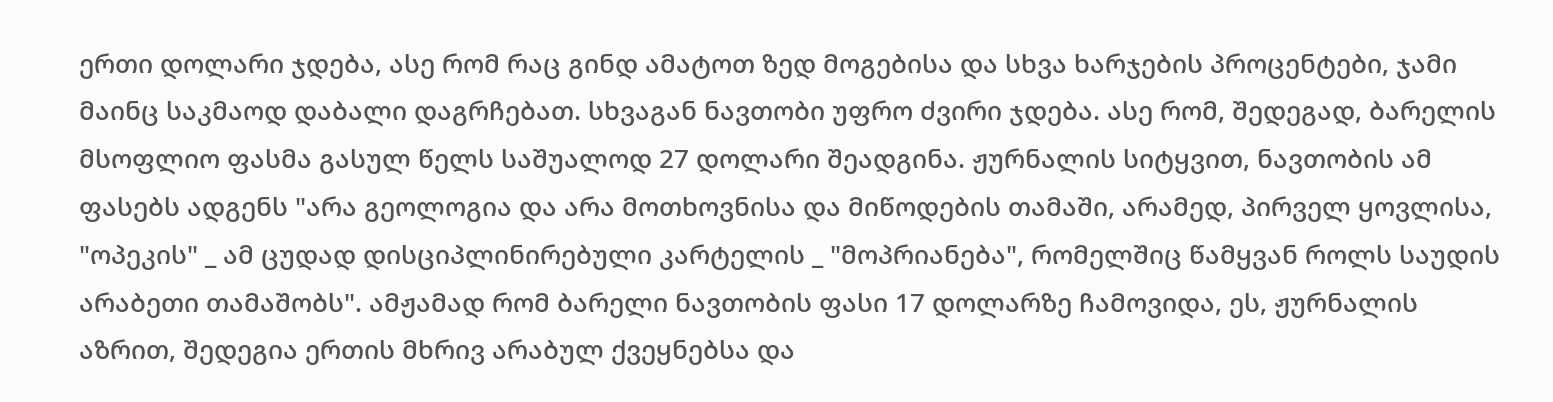ერთი დოლარი ჯდება, ასე რომ რაც გინდ ამატოთ ზედ მოგებისა და სხვა ხარჯების პროცენტები, ჯამი მაინც საკმაოდ დაბალი დაგრჩებათ. სხვაგან ნავთობი უფრო ძვირი ჯდება. ასე რომ, შედეგად, ბარელის მსოფლიო ფასმა გასულ წელს საშუალოდ 27 დოლარი შეადგინა. ჟურნალის სიტყვით, ნავთობის ამ ფასებს ადგენს "არა გეოლოგია და არა მოთხოვნისა და მიწოდების თამაში, არამედ, პირველ ყოვლისა, "ოპეკის" _ ამ ცუდად დისციპლინირებული კარტელის _ "მოპრიანება", რომელშიც წამყვან როლს საუდის არაბეთი თამაშობს". ამჟამად რომ ბარელი ნავთობის ფასი 17 დოლარზე ჩამოვიდა, ეს, ჟურნალის აზრით, შედეგია ერთის მხრივ არაბულ ქვეყნებსა და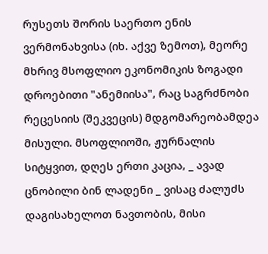რუსეთს შორის საერთო ენის ვერმონახვისა (იხ. აქვე ზემოთ), მეორე მხრივ მსოფლიო ეკონომიკის ზოგადი დროებითი "ანემიისა", რაც საგრძნობი რეცესიის (შეკვეცის) მდგომარეობამდეა მისული. მსოფლიოში, ჟურნალის სიტყვით, დღეს ერთი კაცია, _ ავად ცნობილი ბინ ლადენი _ ვისაც ძალუძს დაგისახელოთ ნავთობის, მისი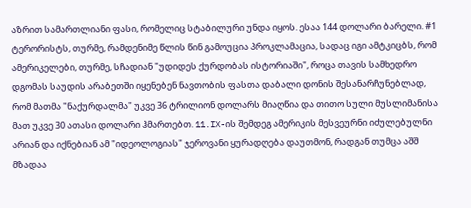აზრით სამართლიანი ფასი, რომელიც სტაბილური უნდა იყოს. ესაა 144 დოლარი ბარელი. #1 ტერორისტს, თურმე, რამდენიმე წლის წინ გამოუცია პროკლამაცია, სადაც იგი ამტკიცბს, რომ ამერიკელები, თურმე, სჩადიან "უდიდეს ქურდობას ისტორიაში", როცა თავის სამხედრო დგომას საუდის არაბეთში იყენებენ ნავთობის ფასთა დაბალი დონის შესანარჩუნებლად, რომ მათმა "ნაქურდალმა" უკვე 36 ტრილიონ დოლარს მიაღწია და თითო სული მუსლიმანისა მათ უკვე 30 ათასი დოლარი ჰმართებთ. 11.IX-ის შემდეგ ამერიკის მესვეურნი იძულებულნი არიან და იქნებიან ამ "იდეოლოგიას" ჯეროვანი ყურადღება დაუთმონ, რადგან თუმცა აშშ მზადაა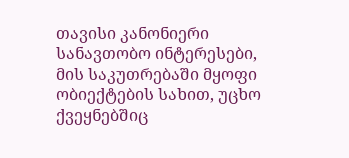თავისი კანონიერი სანავთობო ინტერესები, მის საკუთრებაში მყოფი ობიექტების სახით, უცხო ქვეყნებშიც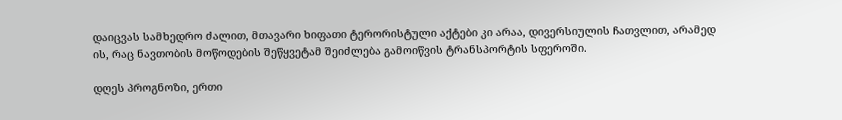დაიცვას სამხედრო ძალით, მთავარი ხიფათი ტერორისტული აქტები კი არაა, დივერსიულის ჩათვლით, არამედ ის, რაც ნავთობის მოწოდების შეწყვეტამ შეიძლება გამოიწვის ტრანსპორტის სფეროში.

დღეს პროგნოზი, ერთი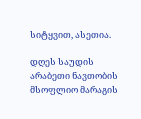სიტყვით, ასეთია.

დღეს საუდის არაბეთი ნავთობის მსოფლიო მარაგის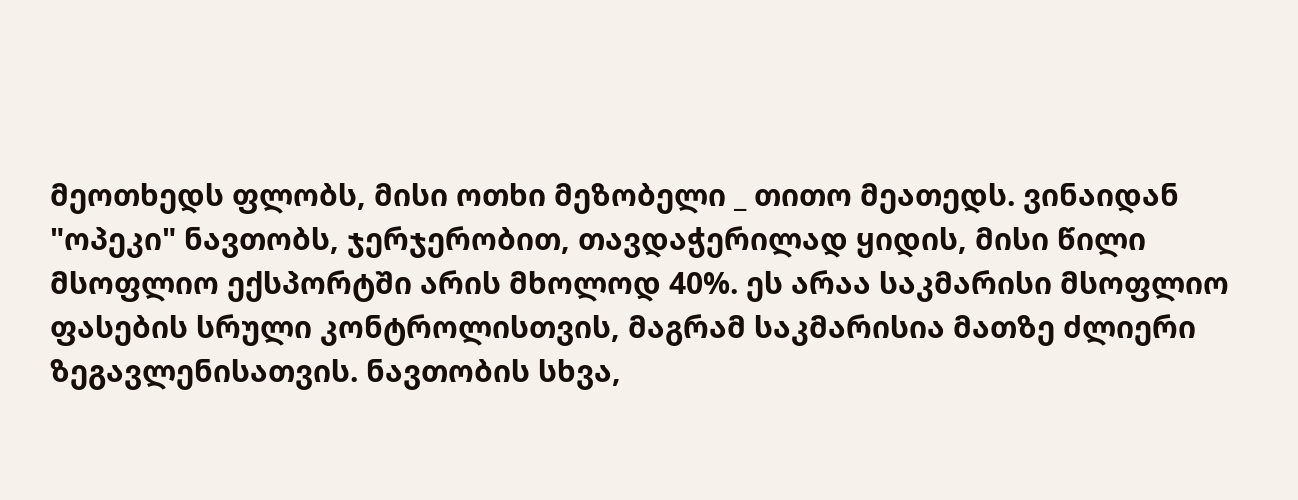მეოთხედს ფლობს, მისი ოთხი მეზობელი _ თითო მეათედს. ვინაიდან "ოპეკი" ნავთობს, ჯერჯერობით, თავდაჭერილად ყიდის, მისი წილი მსოფლიო ექსპორტში არის მხოლოდ 40%. ეს არაა საკმარისი მსოფლიო ფასების სრული კონტროლისთვის, მაგრამ საკმარისია მათზე ძლიერი ზეგავლენისათვის. ნავთობის სხვა,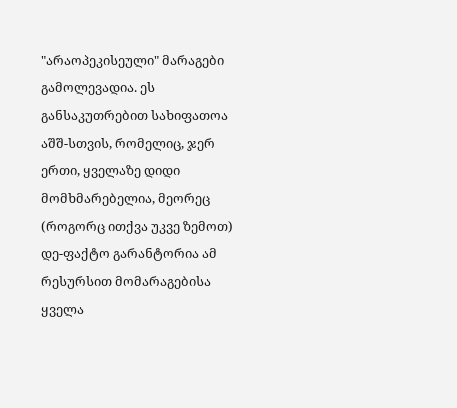"არაოპეკისეული" მარაგები გამოლევადია. ეს განსაკუთრებით სახიფათოა აშშ-სთვის, რომელიც, ჯერ ერთი, ყველაზე დიდი მომხმარებელია, მეორეც (როგორც ითქვა უკვე ზემოთ) დე-ფაქტო გარანტორია ამ რესურსით მომარაგებისა ყველა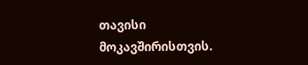თავისი მოკავშირისთვის.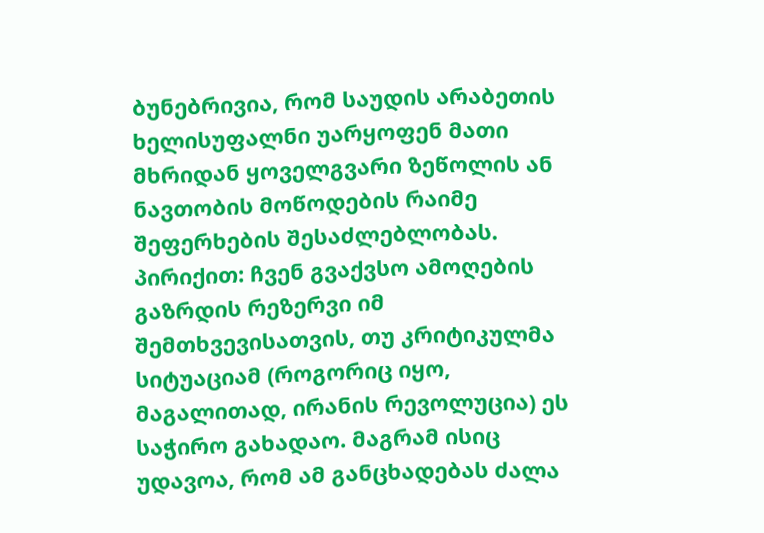ბუნებრივია, რომ საუდის არაბეთის ხელისუფალნი უარყოფენ მათი მხრიდან ყოველგვარი ზეწოლის ან ნავთობის მოწოდების რაიმე შეფერხების შესაძლებლობას. პირიქით: ჩვენ გვაქვსო ამოღების გაზრდის რეზერვი იმ შემთხვევისათვის, თუ კრიტიკულმა სიტუაციამ (როგორიც იყო, მაგალითად, ირანის რევოლუცია) ეს საჭირო გახადაო. მაგრამ ისიც უდავოა, რომ ამ განცხადებას ძალა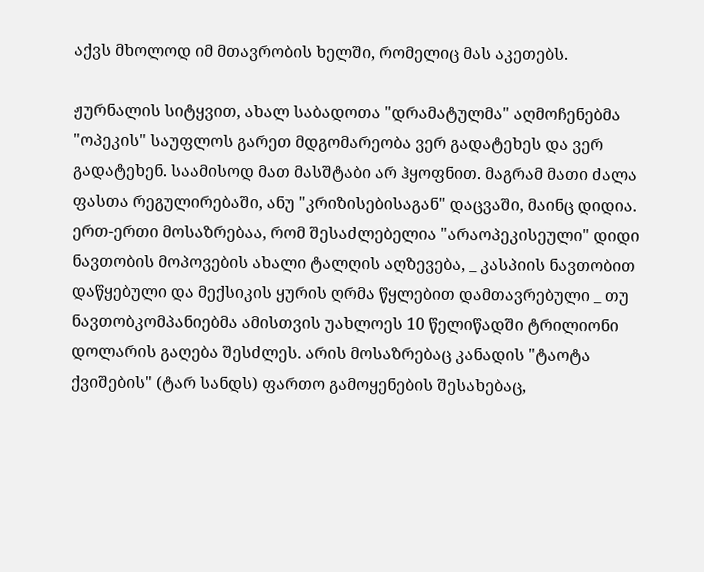აქვს მხოლოდ იმ მთავრობის ხელში, რომელიც მას აკეთებს.

ჟურნალის სიტყვით, ახალ საბადოთა "დრამატულმა" აღმოჩენებმა "ოპეკის" საუფლოს გარეთ მდგომარეობა ვერ გადატეხეს და ვერ გადატეხენ. საამისოდ მათ მასშტაბი არ ჰყოფნით. მაგრამ მათი ძალა ფასთა რეგულირებაში, ანუ "კრიზისებისაგან" დაცვაში, მაინც დიდია. ერთ-ერთი მოსაზრებაა, რომ შესაძლებელია "არაოპეკისეული" დიდი ნავთობის მოპოვების ახალი ტალღის აღზევება, _ კასპიის ნავთობით დაწყებული და მექსიკის ყურის ღრმა წყლებით დამთავრებული _ თუ ნავთობკომპანიებმა ამისთვის უახლოეს 10 წელიწადში ტრილიონი დოლარის გაღება შესძლეს. არის მოსაზრებაც კანადის "ტაოტა ქვიშების" (ტარ სანდს) ფართო გამოყენების შესახებაც,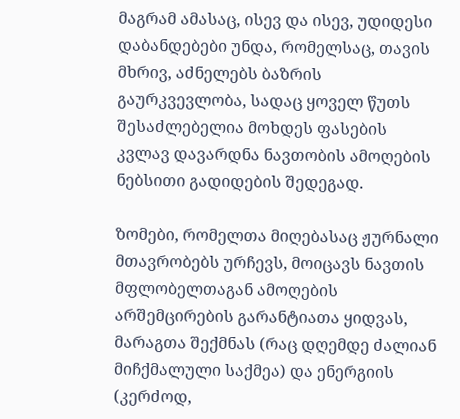მაგრამ ამასაც, ისევ და ისევ, უდიდესი დაბანდებები უნდა, რომელსაც, თავის მხრივ, აძნელებს ბაზრის გაურკვევლობა, სადაც ყოველ წუთს შესაძლებელია მოხდეს ფასების კვლავ დავარდნა ნავთობის ამოღების ნებსითი გადიდების შედეგად.

ზომები, რომელთა მიღებასაც ჟურნალი მთავრობებს ურჩევს, მოიცავს ნავთის მფლობელთაგან ამოღების არშემცირების გარანტიათა ყიდვას, მარაგთა შექმნას (რაც დღემდე ძალიან მიჩქმალული საქმეა) და ენერგიის (კერძოდ,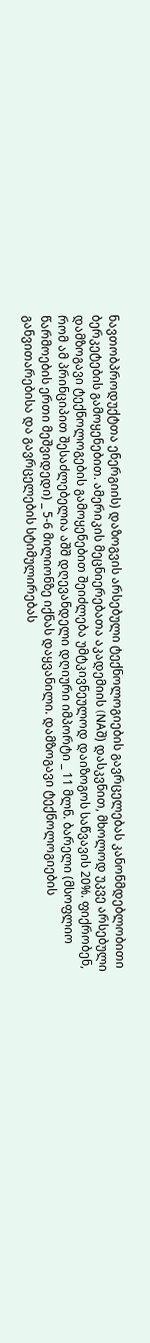ნავთობპროდუქტთა ენერგიის) დაზოგვის არსებული ტექნოლოგიების გავრცელებას კანონმდებლობითი ბერკეტების გამოყენებით. ამერიკის მეცნიერებათა აკადემიის (NAშ) დასკვნით, მხოლოდ უკვე არსებული დამზოგავი ტექნოლოგების გამოყენებით შეიძლება უმტკივნეულოდ დაიზოგოს საწვავის 20%. ფიქრობენ, რომ ამ პრინციპით შესაძლებელია აშშ დღევანდელი დღიური იმპორტი _ 11 მლნ. ბარელი (მსოფლიო წარმოების ერთი მეშვიდედი) _ 5-6 მილიონზე იქნას დაყვანილი. დამზოგავი ტექნოლოგიების განვითარებისა და გავრცელების სტიმულირებას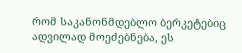რომ საკანონმდებლო ბერკეტებიც ადვილად მოეძებნება, ეს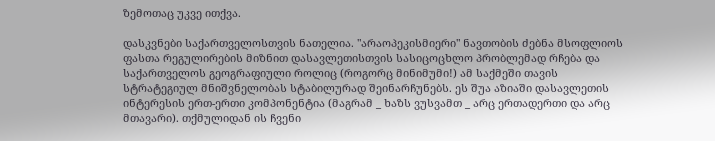ზემოთაც უკვე ითქვა.

დასკვნები საქართველოსთვის ნათელია. "არაოპეკისმიერი" ნავთობის ძებნა მსოფლიოს ფასთა რეგულირების მიზნით დასავლეთისთვის სასიცოცხლო პრობლემად რჩება და საქართველოს გეოგრაფიული როლიც (როგორც მინიმუმი!) ამ საქმეში თავის სტრატეგიულ მნიშვნელობას სტაბილურად შეინარჩუნებს. ეს შუა აზიაში დასავლეთის ინტერესის ერთ-ერთი კომპონენტია (მაგრამ _ ხაზს ვუსვამთ _ არც ერთადერთი და არც მთავარი). თქმულიდან ის ჩვენი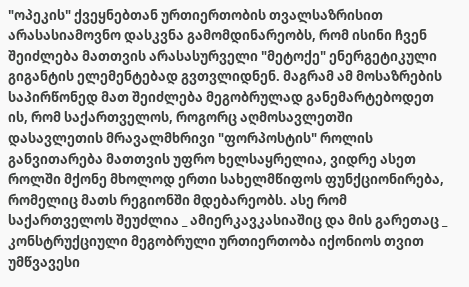"ოპეკის" ქვეყნებთან ურთიერთობის თვალსაზრისით არასასიამოვნო დასკვნა გამომდინარეობს, რომ ისინი ჩვენ შეიძლება მათთვის არასასურველი "მეტოქე" ენერგეტიკული გიგანტის ელემენტებად გვთვლიდნენ. მაგრამ ამ მოსაზრების საპირწონედ მათ შეიძლება მეგობრულად განემარტებოდეთ ის, რომ საქართველოს, როგორც აღმოსავლეთში დასავლეთის მრავალმხრივი "ფორპოსტის" როლის განვითარება მათთვის უფრო ხელსაყრელია, ვიდრე ასეთ როლში მქონე მხოლოდ ერთი სახელმწიფოს ფუნქციონირება, რომელიც მათს რეგიონში მდებარეობს. ასე რომ საქართველოს შეუძლია _ ამიერკავკასიაშიც და მის გარეთაც _ კონსტრუქციული მეგობრული ურთიერთობა იქონიოს თვით უმწვავესი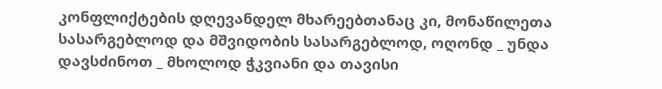კონფლიქტების დღევანდელ მხარეებთანაც კი, მონაწილეთა სასარგებლოდ და მშვიდობის სასარგებლოდ, ოღონდ _ უნდა დავსძინოთ _ მხოლოდ ჭკვიანი და თავისი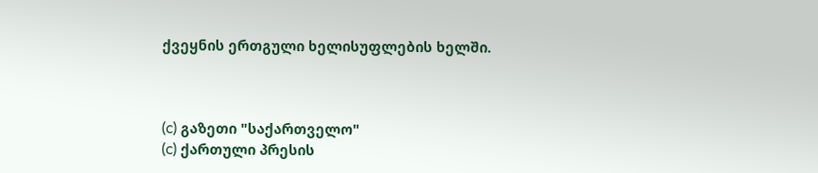ქვეყნის ერთგული ხელისუფლების ხელში.



(c) გაზეთი "საქართველო"
(c) ქართული პრესის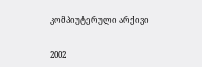კომპიუტერული არქივი


2002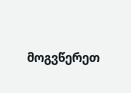მოგვწერეთ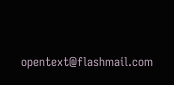opentext@flashmail.com